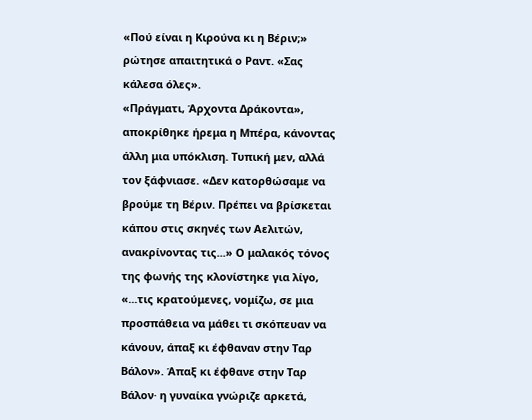«Πού είναι η Κιρούνα κι η Βέριν;» ρώτησε απαιτητικά ο Ραντ. «Σας κάλεσα όλες».
«Πράγματι, Άρχοντα Δράκοντα», αποκρίθηκε ήρεμα η Μπέρα, κάνοντας άλλη μια υπόκλιση. Τυπική μεν, αλλά τον ξάφνιασε. «Δεν κατορθώσαμε να βρούμε τη Βέριν. Πρέπει να βρίσκεται κάπου στις σκηνές των Αελιτών, ανακρίνοντας τις...» Ο μαλακός τόνος της φωνής της κλονίστηκε για λίγο, «...τις κρατούμενες, νομίζω, σε μια προσπάθεια να μάθει τι σκόπευαν να κάνουν, άπαξ κι έφθαναν στην Ταρ Βάλον». Άπαξ κι έφθανε στην Ταρ Βάλον· η γυναίκα γνώριζε αρκετά,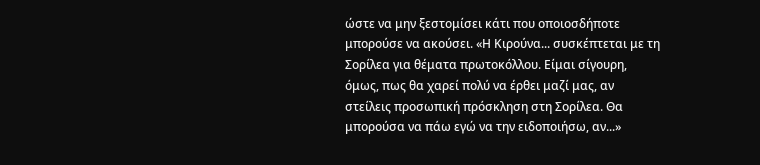ώστε να μην ξεστομίσει κάτι που οποιοσδήποτε μπορούσε να ακούσει. «Η Κιρούνα... συσκέπτεται με τη Σορίλεα για θέματα πρωτοκόλλου. Είμαι σίγουρη, όμως, πως θα χαρεί πολύ να έρθει μαζί μας, αν στείλεις προσωπική πρόσκληση στη Σορίλεα. Θα μπορούσα να πάω εγώ να την ειδοποιήσω, αν...»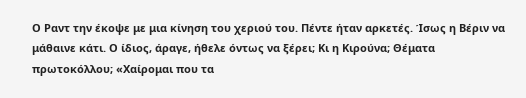Ο Ραντ την έκοψε με μια κίνηση του χεριού του. Πέντε ήταν αρκετές. Ίσως η Βέριν να μάθαινε κάτι. Ο ίδιος, άραγε, ήθελε όντως να ξέρει; Κι η Κιρούνα; Θέματα πρωτοκόλλου; «Χαίρομαι που τα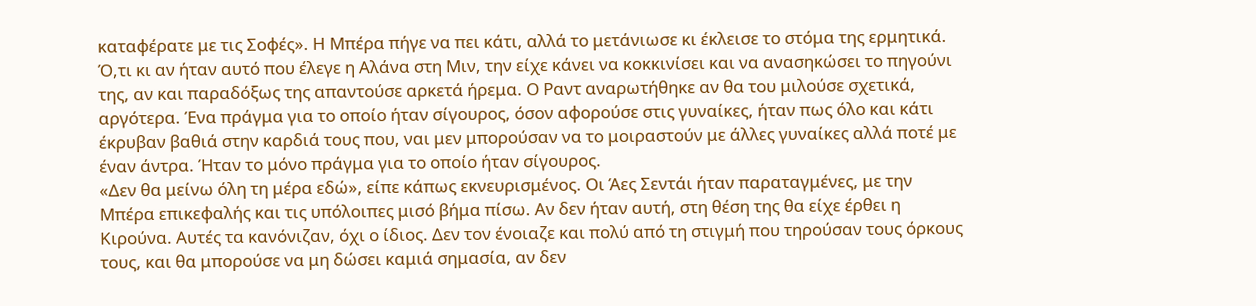καταφέρατε με τις Σοφές». Η Μπέρα πήγε να πει κάτι, αλλά το μετάνιωσε κι έκλεισε το στόμα της ερμητικά. Ό,τι κι αν ήταν αυτό που έλεγε η Αλάνα στη Μιν, την είχε κάνει να κοκκινίσει και να ανασηκώσει το πηγούνι της, αν και παραδόξως της απαντούσε αρκετά ήρεμα. Ο Ραντ αναρωτήθηκε αν θα του μιλούσε σχετικά, αργότερα. Ένα πράγμα για το οποίο ήταν σίγουρος, όσον αφορούσε στις γυναίκες, ήταν πως όλο και κάτι έκρυβαν βαθιά στην καρδιά τους που, ναι μεν μπορούσαν να το μοιραστούν με άλλες γυναίκες αλλά ποτέ με έναν άντρα. Ήταν το μόνο πράγμα για το οποίο ήταν σίγουρος.
«Δεν θα μείνω όλη τη μέρα εδώ», είπε κάπως εκνευρισμένος. Οι Άες Σεντάι ήταν παραταγμένες, με την Μπέρα επικεφαλής και τις υπόλοιπες μισό βήμα πίσω. Αν δεν ήταν αυτή, στη θέση της θα είχε έρθει η Κιρούνα. Αυτές τα κανόνιζαν, όχι ο ίδιος. Δεν τον ένοιαζε και πολύ από τη στιγμή που τηρούσαν τους όρκους τους, και θα μπορούσε να μη δώσει καμιά σημασία, αν δεν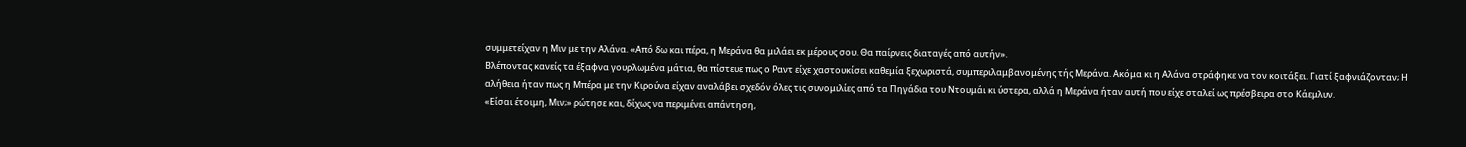συμμετείχαν η Μιν με την Αλάνα. «Από δω και πέρα, η Μεράνα θα μιλάει εκ μέρους σου. Θα παίρνεις διαταγές από αυτήν».
Βλέποντας κανείς τα έξαφνα γουρλωμένα μάτια, θα πίστευε πως ο Ραντ είχε χαστουκίσει καθεμία ξεχωριστά, συμπεριλαμβανομένης τής Μεράνα. Ακόμα κι η Αλάνα στράφηκε να τον κοιτάξει. Γιατί ξαφνιάζονταν; Η αλήθεια ήταν πως η Μπέρα με την Κιρούνα είχαν αναλάβει σχεδόν όλες τις συνομιλίες από τα Πηγάδια του Ντουμάι κι ύστερα, αλλά η Μεράνα ήταν αυτή που είχε σταλεί ως πρέσβειρα στο Κάεμλυν.
«Είσαι έτοιμη, Μιν;» ρώτησε και, δίχως να περιμένει απάντηση,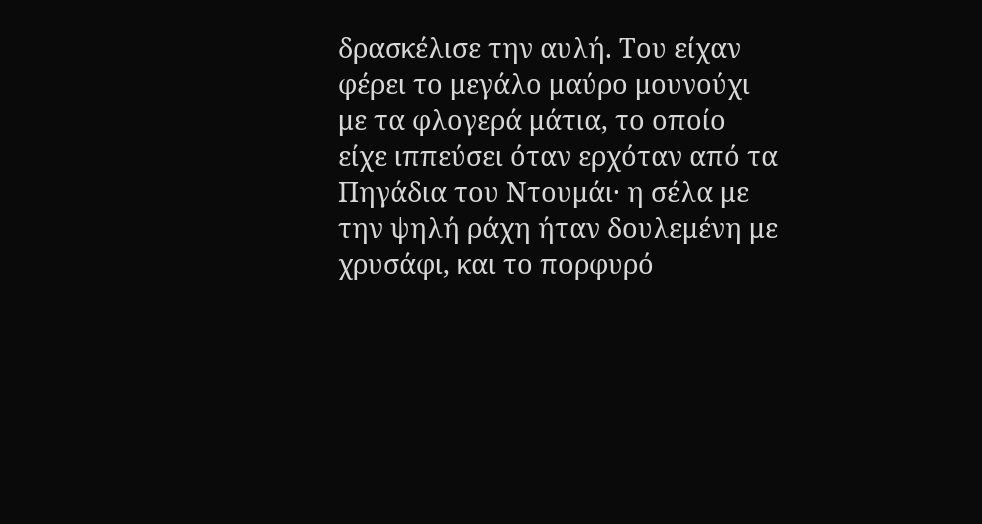δρασκέλισε την αυλή. Του είχαν φέρει το μεγάλο μαύρο μουνούχι με τα φλογερά μάτια, το οποίο είχε ιππεύσει όταν ερχόταν από τα Πηγάδια του Ντουμάι· η σέλα με την ψηλή ράχη ήταν δουλεμένη με χρυσάφι, και το πορφυρό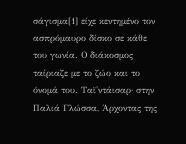σάγισμα[1] είχε κεντημένο τον ασπρόμαυρο δίσκο σε κάθε του γωνία. Ο διάκοσμος ταίριαζε με το ζώο και το όνομά του. Ταϊ'ντάισαρ· στην Παλιά Γλώσσα, Άρχοντας της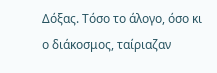Δόξας. Τόσο το άλογο, όσο κι ο διάκοσμος, ταίριαζαν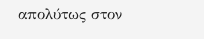απολύτως στον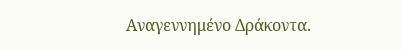Αναγεννημένο Δράκοντα.